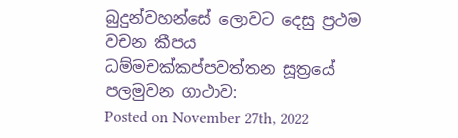බුදුන්වහන්සේ ලොවට දෙසු ප්‍රථම වචන කීපය ධම්මචක්කප්පවත්තන සූත්‍රයේ පලමුවන ගාථාව:
Posted on November 27th, 2022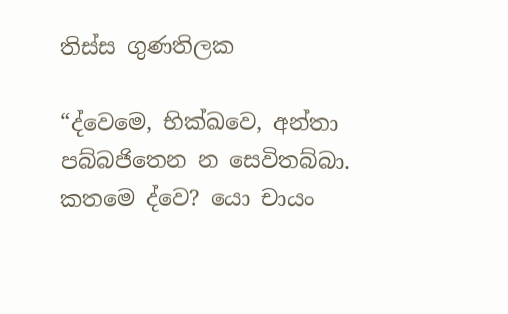තිස්ස ගුණතිලක

“ද්වෙමෙ, භික්ඛවෙ, අන්තා පබ්බජිතෙන න සෙවිතබ්බා. කතමෙ ද්වෙ? යො චායං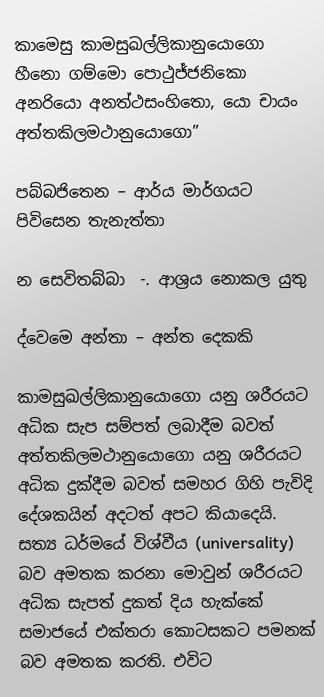කාමෙසු කාමසුඛල්ලිකානුයොගො හීනො ගම්මො පොථුජ්ජනිකො අනරියො අනත්ථසංහිතො, යො චායං අත්තකිලමථානුයොගො”

පබ්බජිතෙන – ආර්ය මාර්ගයට  පිවිසෙන තැනැත්තා

න සෙවිතබ්බා  -. ආශ්‍රය නොකල යුතු

ද්වෙමෙ අන්තා – අන්ත දෙකකි

කාමසුඛල්ලිකානුයොගො යනු ශරීරයට අධික සැප සම්පත් ලබාදීම බවත් අත්තකිලමථානුයොගො යනු ශරීරයට අධික දුක්දීම බවත් සමහර ගිහි පැවිදි දේශකයින් අදටත් අපට කියාදෙයි. සත්‍ය ධර්මයේ විශ්වීය (universality) බව අමතක කරනා මොවුන් ශරීරයට අධික සැපත් දුකත් දිය හැක්කේ සමාජයේ එක්තරා කොටසකට පමනක් බව අමතක කරති. එවිට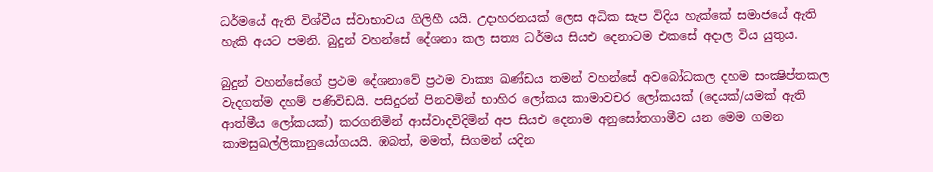ධර්මයේ ඇති විශ්වීය ස්වාභාවය ගිලිහී යයි. උදාහරනයක් ලෙස අධික සැප විදිය හැක්කේ සමාජයේ ඇති හැකි අයට පමනි. බුදුන් වහන්සේ දේශනා කල සත්‍ය ධර්මය සියඑ දෙනාටම එකසේ අදාල විය යුතුය.

බුදුන් වහන්සේගේ ප්‍රථම දේශනාවේ ප්‍රථම වාක්‍ය ඛණ්ඩය තමන් වහන්සේ අවබෝධකල දහම සංක්‍ෂිප්තකල වැදගත්ම දහම් පණිවිඩයි. පසිදුරන් පිනවමින් භාහිර ලෝකය කාමාවචර ලෝකයක් (දෙයක්/යමක් ඇති ආත්මීය ලෝකයක්) කරගනිමින් ආස්වාදවිදිමින් අප සියඑ දෙනාම අනුසෝතගාමීව යන මෙම ගමන කාමසුඛල්ලිකානුයෝගයයි. ඹබත්, මමත්, සිගමන් යදින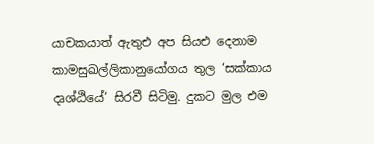යාචකයාත් ඇතුඑ අප සියඑ දෙනාම කාමසුඛල්ලිකානුයෝගය තුල ‘සක්කාය දෘශ්ඨියේ’ සිරවී සිටිමු. දුකට මුල එම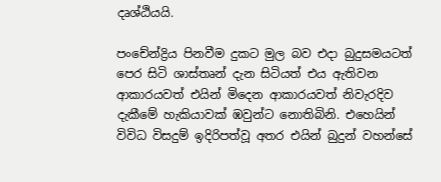දෘශ්ඨියයි.

පංචේන්ද්‍රිය පිනවීම දුකට මුල බව එදා බුදුසමයටත් පෙර සිටි ශාස්තෘන් දැන සිටියත් එය ඇතිවන ආකාරයවත් එයින් මිදෙන ආකාරයවත් නිවැරදිව දැකීමේ හැකියාවක් ඹවුන්ට නොතිබිනි. එහෙයින් විවිධ විසදුම් ඉදිරිපත්වූ අතර එයින් බුදුන් වහන්සේ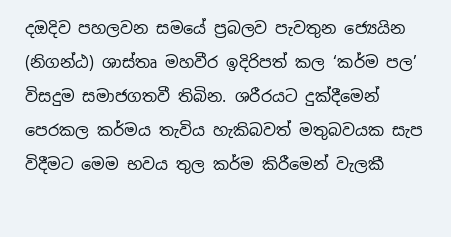දඔදිව පහලවන සමයේ ප්‍රබලව පැවතුන ජ්‍යෙයින (නිගන්ඨ) ශාස්තෘ මහවීර ඉදිරිපත් කල ‘කර්ම පල’ විසදුම සමාජගතවී තිබින. ශරීරයට දුක්දීමෙන් පෙරකල කර්මය තැවිය හැකිබවත් මතුබවයක සැප විදීමට මෙම භවය තුල කර්ම කිරීමෙන් වැලකී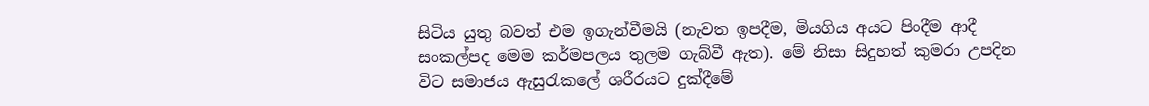සිටිය යුතු බවත් එම ඉගැන්වීමයි (නැවත ඉපදීම, මියගිය අයට පිංදීම ආදී සංකල්පද මෙම කර්මපලය තුලම ගැබ්වී ඇත). මේ නිසා සිදුහත් කුමරා උපදින විට සමාජය ඇසුරැකලේ ශරීරයට දුක්දීමේ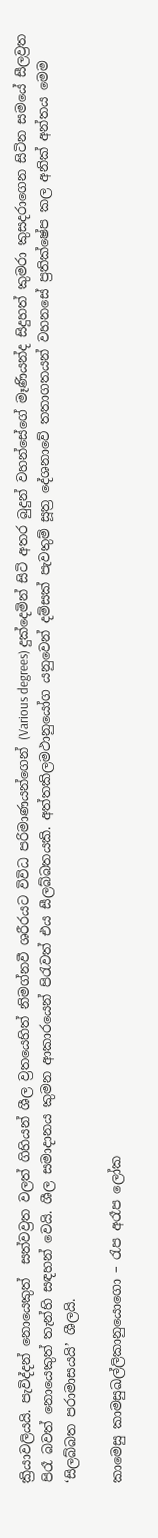ක්‍රියාවලියයි. පැවිද්දන් නොයෙකුත්  සත්වව්‍රත වලත් ගිහියන් ශීල ව්‍රතයෙහිත් නිමග්නවී ශරීරයට විවිධ පරිමාණයන්ගෙන් (Various degrees) දුක්දෙමින් සිටි අතර බුදුන් වහන්සේගේ මෑණියන්ද සිදුහත් කුමරා කුසදරාගෙන සිටින සමයේ සීලව්‍රත පිරෑ බවත් නොයෙකුත් තැන්හි සඳහන් වෙයි. ශීල සමාදානය කුමන ආකාරයෙන් පිරැවත් එය සීලබ්බතයකි. අත්තකිලමථානුයෝග යනුවෙන් දම්සක් පැවතුම් සූත්‍ර දේශනාවේ තතාගතයන් වහනසේ ප්‍රතික්ෂේප කල අනික් අන්තය මෙම ‘සිලබ්බත පරාමාසයයි’ ශීලයි.

කාමෙසු කාමසුඛල්ලිකානුයොගො – රැප අරෑප ලෝක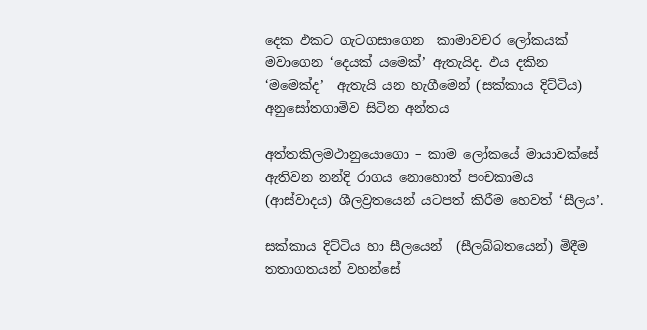දෙක ඵකට ගැටගසාගෙන  කාමාවචර ලෝකයක් මවාගෙන ‘දෙයක් යමෙක්’ ඇතැයිද. ඵය දකින ‘මමෙක්ද’  ඇතැයි යන හැගීමෙන් (සක්කාය දිට්ටිය) අනුසෝතගාමිව සිටින අන්තය

අත්තකිලමථානුයොගො – කාම ලෝකයේ මායාවක්සේ ඇතිවන නන්දි රාගය නොහොත් පංචකාමය (ආස්වාදය) ශීලව්‍රතයෙන් යටපත් කිරීම හෙවත් ‘සීලය’.

සක්කාය දිට්ටිය හා සීලයෙන්  (සීලබ්බතයෙන්) මිදීම තතාගතයන් වහන්සේ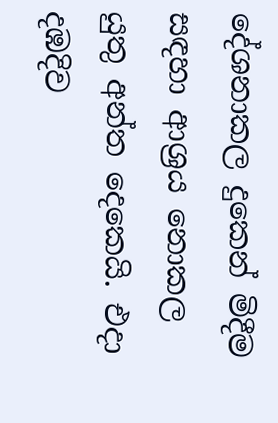දේශනාකල දුකෙන් මිදීම සඳහා ආශ්‍රය නොකල යුතු අන්ත දෙකෙයි. එදා දඹදිව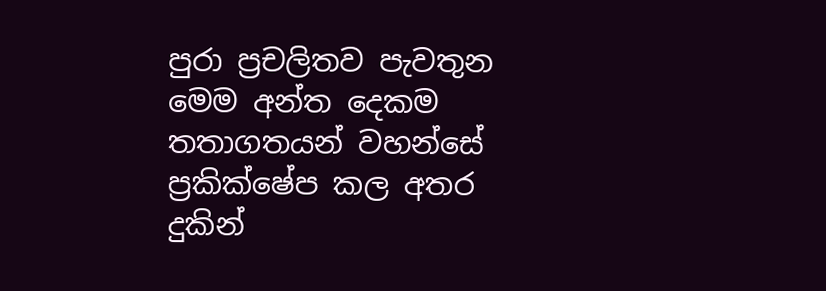පුරා ප්‍රචලිතව පැවතුන මෙම අන්ත දෙකම තතාගතයන් වහන්සේ ප්‍රකික්ෂේප කල අතර දුකින්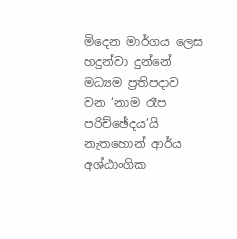මිදෙන මාර්ගය ලෙස හදුන්වා දුන්නේ මධ්‍යම ප්‍රතිපදාව වන ‘නාම රෑප පරිච්ඡේදය’යි නැතහොන් ආර්ය අශ්ඨාංගික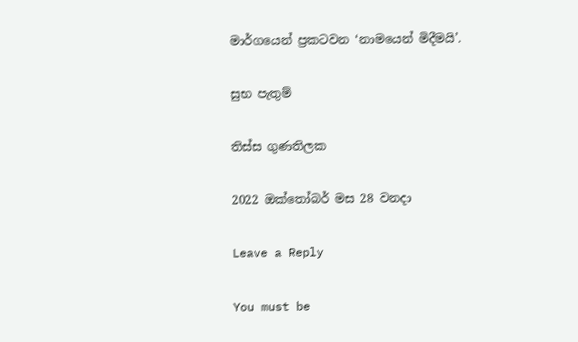මාර්ගයෙන් ප්‍රකටවන ‘නාමයෙන් මිදීමයි’.

සුභ පැතුම්

තිස්ස ගුණතිලක

2022 ඔක්තෝබර් මස 28 වනදා

Leave a Reply

You must be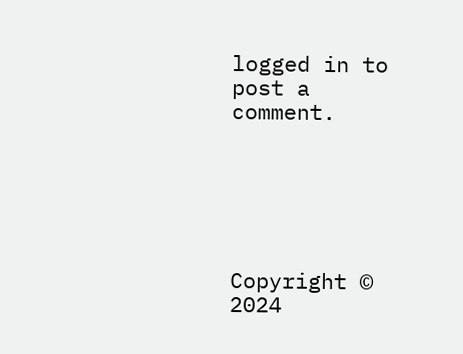logged in to post a comment.






Copyright © 2024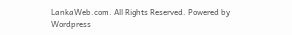LankaWeb.com. All Rights Reserved. Powered by Wordpress